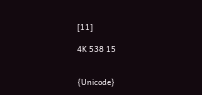[11]

4K 538 15


{Unicode}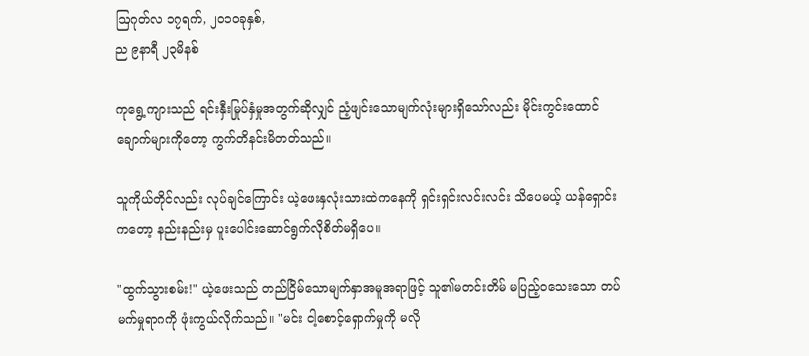ဩဂုတ်လ ၁၇ရက်, ၂၀၁၀ခုနှစ်,
ည ၉နာရီ ၂၃မိနစ်

ကုရွေ့ကျားသည် ရင်းနှီးမြုပ်နှံမှုအတွက်ဆိုလျှင် ညံ့ဖျင်းသောမျက်လုံးများရှိသော်လည်း မိုင်းကွင်းထောင်ချောက်များကိုတော့ ကွက်တိနင်းမိတတ်သည်။

သူကိုယ်တိုင်လည်း လုပ်ချင်ကြောင်း ယဲ့ဖေးနှလုံးသားထဲကနေကို ရှင်းရှင်းလင်းလင်း သိပေမယ့် ယန်ရှောင်းကတော့ နည်းနည်းမှ ပူးပေါင်းဆောင်ရွက်လိုစိတ်မရှိပေ။

"ထွက်သွားစမ်း!" ယဲ့ဖေးသည် တည်ငြိမ်သောမျက်နှာအမူအရာဖြင့် သူ၏မတင်းတိမ် မပြည့်ဝသေးသော တပ်မက်မှုရာဂကို ဖုံးကွယ်လိုက်သည်။ "မင်း ငါ့စောင့်ရှောက်မှုကို မလို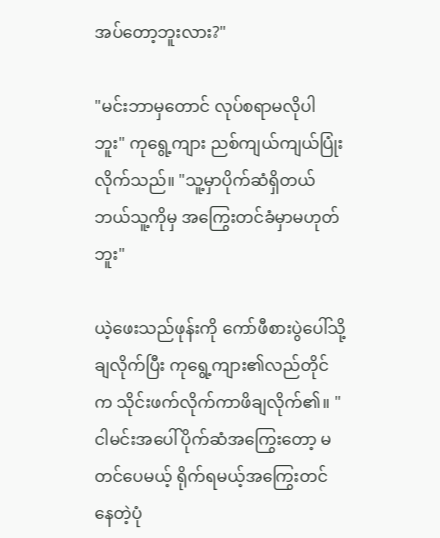အပ်တော့ဘူးလား?"

"မင်းဘာမှတောင် လုပ်စရာမလိုပါဘူး" ကုရွေ့ကျား ညစ်ကျယ်ကျယ်ပြုံးလိုက်သည်။ "သူ့မှာပိုက်ဆံရှိတယ် ဘယ်သူ့ကိုမှ အကြွေးတင်ခံမှာမဟုတ်ဘူး"

ယဲ့ဖေးသည်ဖုန်းကို ကော်ဖီစားပွဲပေါ်သို့ချလိုက်ပြီး ကုရွေ့ကျား၏လည်တိုင်က သိုင်းဖက်လိုက်ကာဖိချလိုက်၏။ "ငါမင်းအပေါ်ပိုက်ဆံအကြွေးတော့ မတင်ပေမယ့် ရိုက်ရမယ့်အကြွေးတင်နေတဲ့ပုံ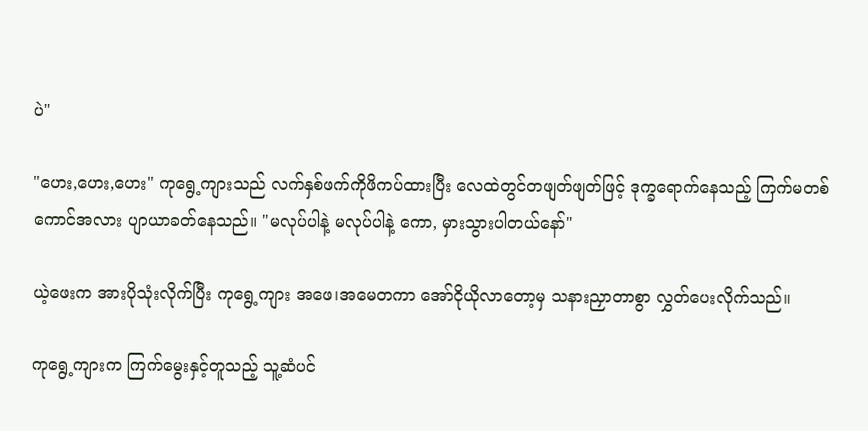ပဲ"

"ဟေး,ဟေး,ဟေး" ကုရွေ့ကျားသည် လက်နှစ်ဖက်ကိုဖိကပ်ထားပြီး လေထဲတွင်တဖျတ်ဖျတ်ဖြင့် ဒုက္ခရောက်နေသည့် ကြက်မတစ်ကောင်အလား ပျာယာခတ်နေသည်။ "မလုပ်ပါနဲ့ မလုပ်ပါနဲ့ ကော, မှားသွားပါတယ်နော်"

ယဲ့ဖေးက အားပိုသုံးလိုက်ပြီး ကုရွေ့ကျား အဖေ၊အမေတကာ အော်ငိုယိုလာတော့မှ သနားညှာတာစွာ လွှတ်ပေးလိုက်သည်။

ကုရွေ့ကျားက ကြက်မွေးနှင့်တူသည့် သူ့ဆံပင်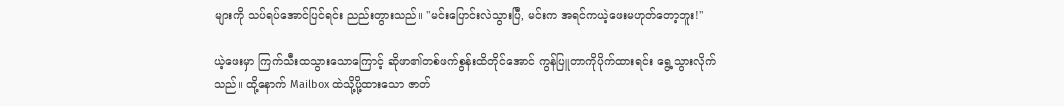များကို သပ်ရပ်အောင်ပြင်ရင်း ညည်းတွားသည်။ "မင်းပြောင်းလဲသွားပြီ, မင်းက အရင်ကယဲ့ဖေးမဟုတ်တော့ဘူး!"

ယဲ့ဖေးမှာ ကြက်သီးထသွားသောကြောင့် ဆိုဖာ၏တစ်ဖက်စွန်းထိတိုင်အောင် ကွန်ပြူတာကိုပိုက်ထားရင်း ရွေ့သွားလိုက်သည်။ ထို့နောက် Mailbox ထဲသို့ပို့ထားသော ဇာတ်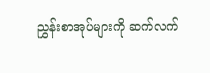ညွှန်းစာအုပ်များကို ဆက်လက်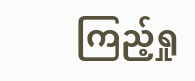ကြည့်ရှု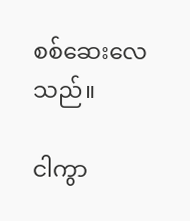စစ်ဆေးလေသည်။

ငါကွာ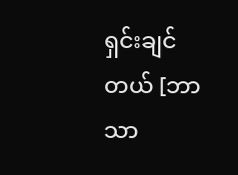ရှင်းချင်တယ် [ဘာသာ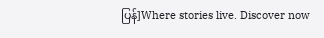ပြန်]Where stories live. Discover now